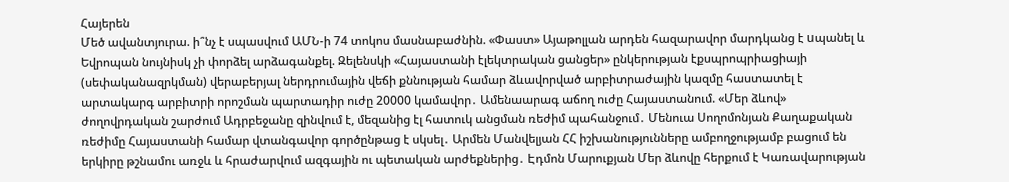Հայերեն
Մեծ ավանտյուրա. ի՞նչ է սպասվում ԱՄՆ-ի 74 տոկոս մասնաբաժնին. «Փաստ» Այաթոլլան արդեն հազարավոր մարդկանց է uպանել և Եվրոպան նույնիսկ չի փորձել արձագանքել. Զելենսկի «Հայաստանի էլեկտրական ցանցեր» ընկերության էքսպրոպրիացիայի (սեփականազրկման) վերաբերյալ ներդրումային վեճի քննության համար ձևավորված արբիտրաժային կազմը հաստատել է արտակարգ արբիտրի որոշման պարտադիր ուժը 20000 կամավոր․ Ամենաարագ աճող ուժը Հայաստանում. «Մեր ձևով» ժողովրդական շարժում Ադրբեջանը զինվում է, մեզանից էլ հատուկ անցման ռեժիմ պահանջում․ Մենուա Սողոմոնյան Քաղաքական ռեժիմը Հայաստանի համար վտանգավոր գործընթաց է սկսել․ Արմեն Մանվելյան ՀՀ իշխանությունները ամբողջությամբ բացում են երկիրը թշնամու առջև և հրաժարվում ազգային ու պետական արժեքներից․ Էդմոն Մարուքյան Մեր ձևովը հերքում է Կառավարության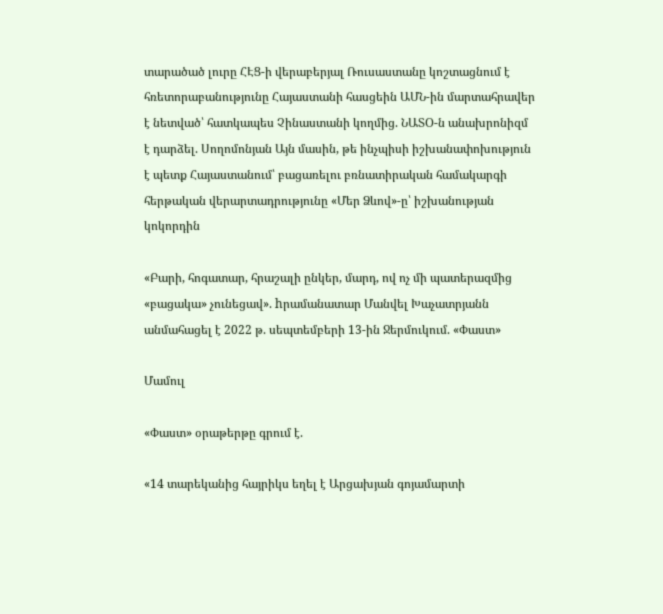տարածած լուրը ՀԷՑ-ի վերաբերյալ Ռուսաստանը կոշտացնում է հռետորաբանությունը Հայաստանի հասցեին ԱՄՆ-ին մարտահրավեր է նետված՝ հատկապես Չինաստանի կողմից. ՆԱՏՕ-ն անախրոնիզմ է դարձել. Սողոմոնյան Այն մասին, թե ինչպիսի իշխանափոխություն է պետք Հայաստանում՝ բացառելու բռնատիրական համակարգի հերթական վերարտադրությունը «Մեր Ձևով»-ը՝ իշխանության կոկորդին

«Բարի, հոգատար, հրաշալի ընկեր, մարդ, ով ոչ մի պատերազմից «բացակա» չունեցավ». hրամանատար Մանվել Խաչատրյանն անմահացել է 2022 թ. սեպտեմբերի 13-ին Ջերմուկում. «Փաստ»

Մամուլ

«Փաստ» օրաթերթը գրում է.

«14 տարեկանից հայրիկս եղել է Արցախյան գոյամարտի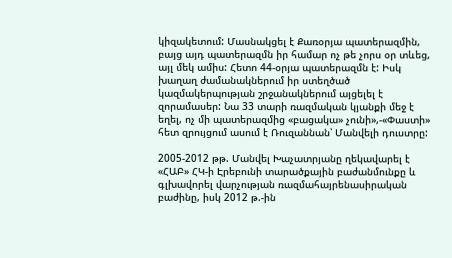կիզակետում: Մասնակցել է Քառօրյա պատերազմին, բայց այդ պատերազմն իր համար ոչ թե չորս օր տևեց, այլ մեկ ամիս: Հետո 44-օրյա պատերազմն է: Իսկ խաղաղ ժամանակներում իր ստեղծած կազմակերպության շրջանակներում այցելել է զորամասեր: Նա 33 տարի ռազմական կյանքի մեջ է եղել, ոչ մի պատերազմից «բացակա» չունի»,-«Փաստի» հետ զրույցում ասում է Ռուզաննան՝ Մանվելի դուստրը:

2005-2012 թթ. Մանվել Խաչատրյանը ղեկավարել է «ՀԱԲ» ՀԿ-ի Էրեբունի տարածքային բաժանմունքը և գլխավորել վարչության ռազմահայրենասիրական բաժինը, իսկ 2012 թ.-ին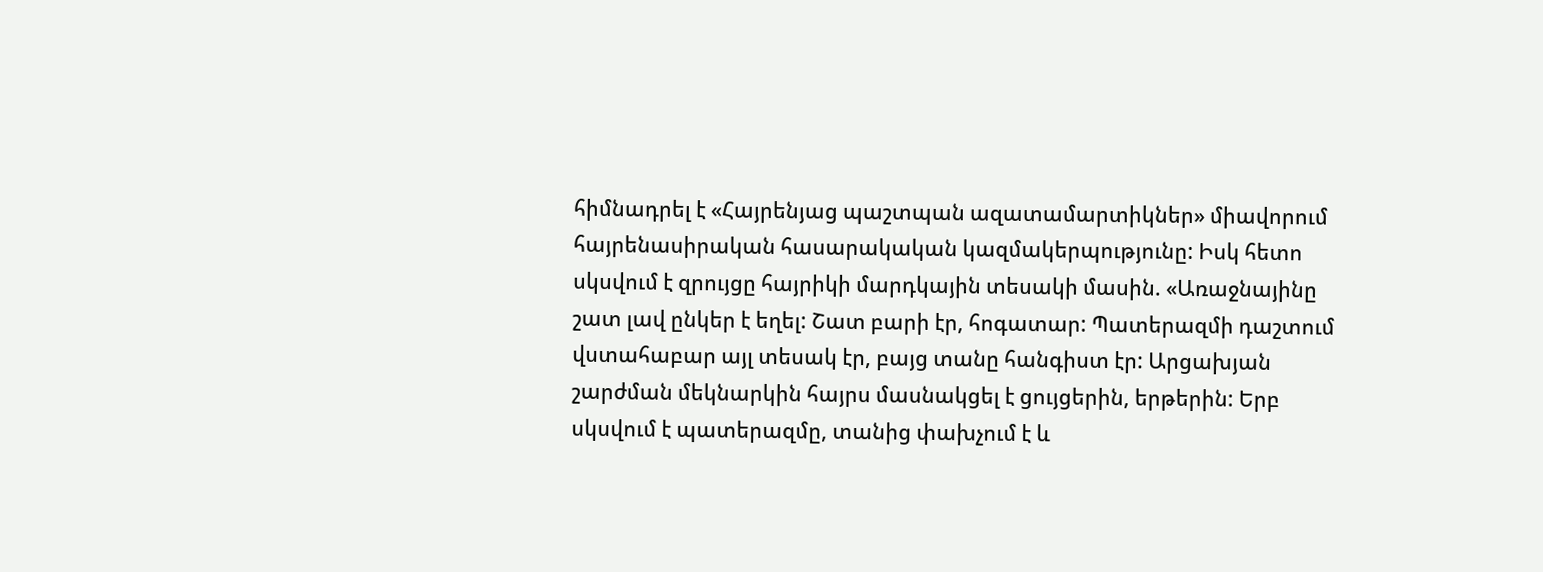հիմնադրել է «Հայրենյաց պաշտպան ազատամարտիկներ» միավորում հայրենասիրական հասարակական կազմակերպությունը: Իսկ հետո սկսվում է զրույցը հայրիկի մարդկային տեսակի մասին. «Առաջնայինը շատ լավ ընկեր է եղել: Շատ բարի էր, հոգատար: Պատերազմի դաշտում վստահաբար այլ տեսակ էր, բայց տանը հանգիստ էր: Արցախյան շարժման մեկնարկին հայրս մասնակցել է ցույցերին, երթերին: Երբ սկսվում է պատերազմը, տանից փախչում է և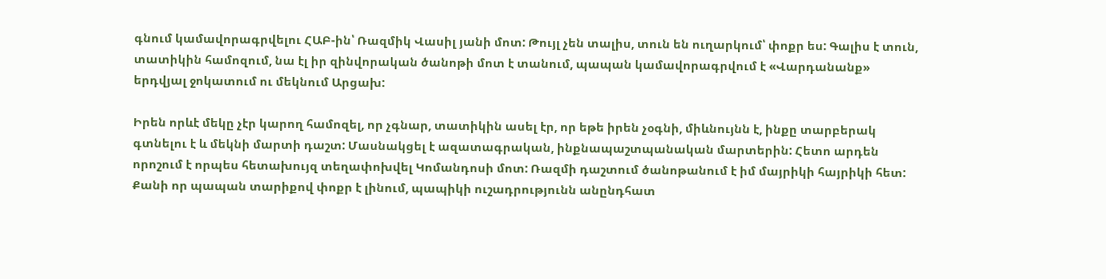գնում կամավորագրվելու ՀԱԲ-ին՝ Ռազմիկ Վասիլ յանի մոտ: Թույլ չեն տալիս, տուն են ուղարկում՝ փոքր ես: Գալիս է տուն, տատիկին համոզում, նա էլ իր զինվորական ծանոթի մոտ է տանում, պապան կամավորագրվում է «Վարդանանք» երդվյալ ջոկատում ու մեկնում Արցախ:

Իրեն որևէ մեկը չէր կարող համոզել, որ չգնար, տատիկին ասել էր, որ եթե իրեն չօգնի, միևնույնն է, ինքը տարբերակ գտնելու է և մեկնի մարտի դաշտ: Մասնակցել է ազատագրական, ինքնապաշտպանական մարտերին: Հետո արդեն որոշում է որպես հետախույզ տեղափոխվել Կոմանդոսի մոտ: Ռազմի դաշտում ծանոթանում է իմ մայրիկի հայրիկի հետ: Քանի որ պապան տարիքով փոքր է լինում, պապիկի ուշադրությունն անընդհատ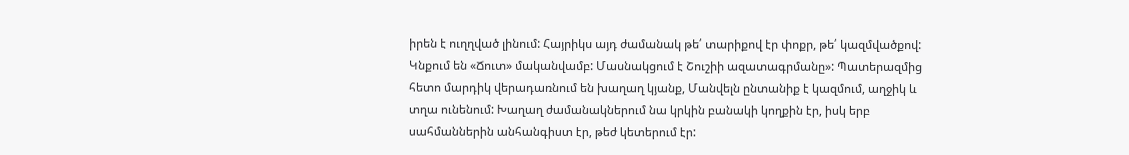իրեն է ուղղված լինում: Հայրիկս այդ ժամանակ թե՛ տարիքով էր փոքր, թե՛ կազմվածքով: Կնքում են «Ճուտ» մականվամբ: Մասնակցում է Շուշիի ազատագրմանը»: Պատերազմից հետո մարդիկ վերադառնում են խաղաղ կյանք, Մանվելն ընտանիք է կազմում, աղջիկ և տղա ունենում: Խաղաղ ժամանակներում նա կրկին բանակի կողքին էր, իսկ երբ սահմաններին անհանգիստ էր, թեժ կետերում էր: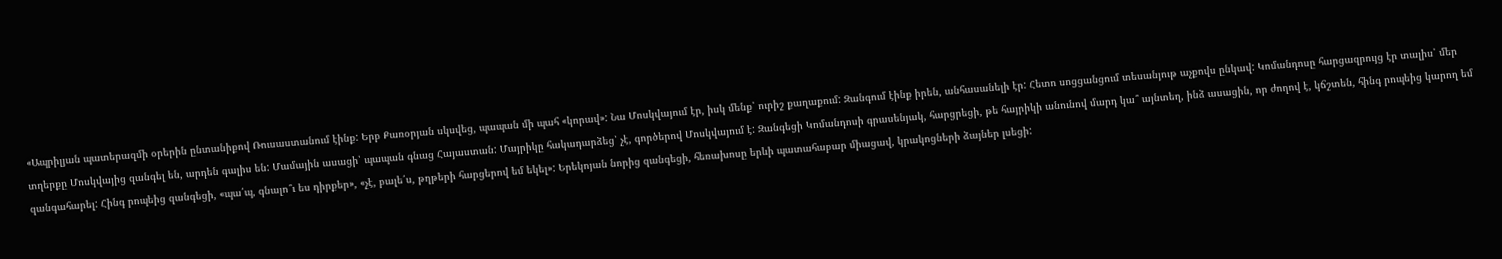«Ապրիլյան պատերազմի օրերին ընտանիքով Ռուսաստանում էինք: Երբ Քառօրյան սկսվեց, պապան մի պահ «կորավ»: Նա Մոսկվայում էր, իսկ մենք՝ ուրիշ քաղաքում: Զանգում էինք իրեն, անհասանելի էր: Հետո սոցցանցում տեսանյութ աչքովս ընկավ: Կոմանդոսը հարցազրույց էր տալիս՝ մեր տղերքը Մոսկվայից զանգել են, արդեն գալիս են: Մամային ասացի՝ պապան գնաց Հայաստան: Մայրիկը հակադարձեց՝ չէ, գործերով Մոսկվայում է: Զանգեցի Կոմանդոսի գրասենյակ, հարցրեցի, թե հայրիկի անունով մարդ կա՞ այնտեղ, ինձ ասացին, որ ժողով է, կճշտեն, հինգ րոպեից կարող եմ զանգահարել: Հինգ րոպեից զանգեցի, «պա՛պ, գնալո՞ւ ես դիրքեր», «չէ, բալե՛ս, թղթերի հարցերով եմ եկել»: Երեկոյան նորից զանգեցի, հեռախոսը երևի պատահաբար միացավ, կրակոցների ձայներ լսեցի: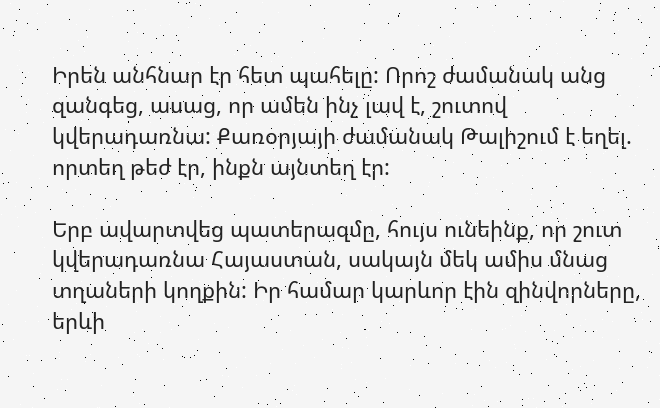Իրեն անհնար էր հետ պահելը: Որոշ ժամանակ անց զանգեց, ասաց, որ ամեն ինչ լավ է, շուտով կվերադառնա: Քառօրյայի ժամանակ Թալիշում է եղել. որտեղ թեժ էր, ինքն այնտեղ էր:

Երբ ավարտվեց պատերազմը, հույս ունեինք, որ շուտ կվերադառնա Հայաստան, սակայն մեկ ամիս մնաց տղաների կողքին: Իր համար կարևոր էին զինվորները, երևի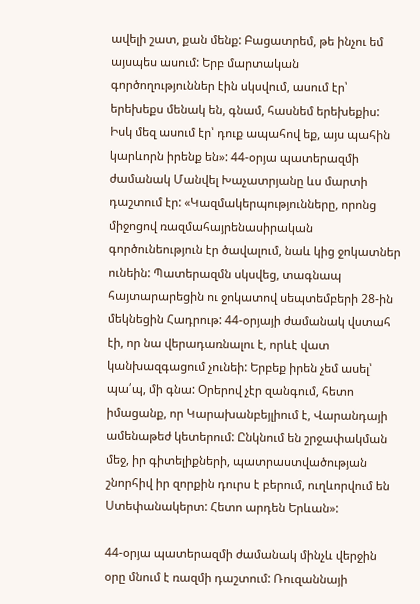ավելի շատ, քան մենք: Բացատրեմ, թե ինչու եմ այսպես ասում: Երբ մարտական գործողություններ էին սկսվում, ասում էր՝ երեխեքս մենակ են, գնամ, հասնեմ երեխեքիս: Իսկ մեզ ասում էր՝ դուք ապահով եք, այս պահին կարևորն իրենք են»: 44-օրյա պատերազմի ժամանակ Մանվել Խաչատրյանը ևս մարտի դաշտում էր: «Կազմակերպությունները, որոնց միջոցով ռազմահայրենասիրական գործունեություն էր ծավալում, նաև կից ջոկատներ ունեին: Պատերազմն սկսվեց, տագնապ հայտարարեցին ու ջոկատով սեպտեմբերի 28-ին մեկնեցին Հադրութ: 44-օրյայի ժամանակ վստահ էի, որ նա վերադառնալու է, որևէ վատ կանխազգացում չունեի: Երբեք իրեն չեմ ասել՝ պա՛պ, մի գնա: Օրերով չէր զանգում, հետո իմացանք, որ Կարախանբեյլիում է, Վարանդայի ամենաթեժ կետերում: Ընկնում են շրջափակման մեջ, իր գիտելիքների, պատրաստվածության շնորհիվ իր զորքին դուրս է բերում, ուղևորվում են Ստեփանակերտ: Հետո արդեն Երևան»:

44-օրյա պատերազմի ժամանակ մինչև վերջին օրը մնում է ռազմի դաշտում: Ռուզաննայի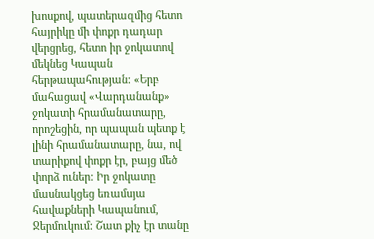խոսքով, պատերազմից հետո հայրիկը մի փոքր դադար վերցրեց, հետո իր ջոկատով մեկնեց Կապան հերթապահության: «Երբ մահացավ «Վարդանանք» ջոկատի հրամանատարը, որոշեցին, որ պապան պետք է լինի հրամանատարը, նա, ով տարիքով փոքր էր, բայց մեծ փորձ ուներ: Իր ջոկատը մասնակցեց եռամսյա հավաքների Կապանում, Ջերմուկում: Շատ քիչ էր տանը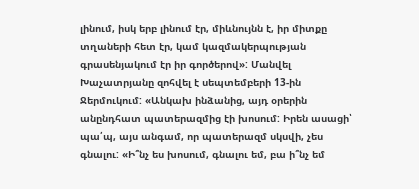լինում, իսկ երբ լինում էր, միևնույնն է, իր միտքը տղաների հետ էր, կամ կազմակերպության գրասենյակում էր իր գործերով»: Մանվել Խաչատրյանը զոհվել է սեպտեմբերի 13-ին Ջերմուկում: «Անկախ ինձանից, այդ օրերին անընդհատ պատերազմից էի խոսում: Իրեն ասացի՝ պա՛պ, այս անգամ, որ պատերազմ սկսվի, չես գնալու: «Ի՞նչ ես խոսում, գնալու եմ, բա ի՞նչ եմ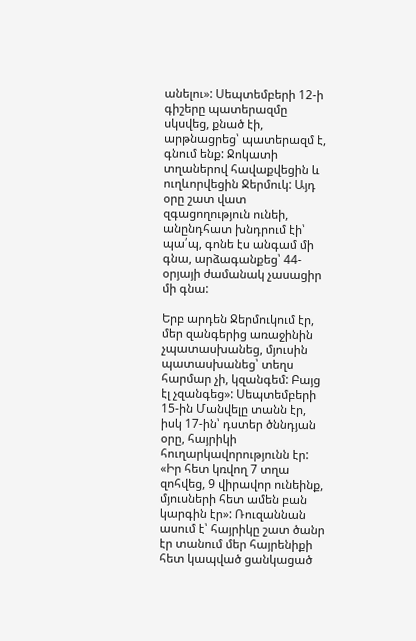անելու»: Սեպտեմբերի 12-ի գիշերը պատերազմը սկսվեց, քնած էի, արթնացրեց՝ պատերազմ է, գնում ենք: Ջոկատի տղաներով հավաքվեցին և ուղևորվեցին Ջերմուկ: Այդ օրը շատ վատ զգացողություն ունեի, անընդհատ խնդրում էի՝ պա՛պ, գոնե էս անգամ մի գնա, արձագանքեց՝ 44-օրյայի ժամանակ չասացիր մի գնա:

Երբ արդեն Ջերմուկում էր, մեր զանգերից առաջինին չպատասխանեց, մյուսին պատասխանեց՝ տեղս հարմար չի, կզանգեմ: Բայց էլ չզանգեց»: Սեպտեմբերի 15-ին Մանվելը տանն էր, իսկ 17-ին՝ դստեր ծննդյան օրը, հայրիկի հուղարկավորությունն էր: «Իր հետ կռվող 7 տղա զոհվեց, 9 վիրավոր ունեինք, մյուսների հետ ամեն բան կարգին էր»: Ռուզաննան ասում է՝ հայրիկը շատ ծանր էր տանում մեր հայրենիքի հետ կապված ցանկացած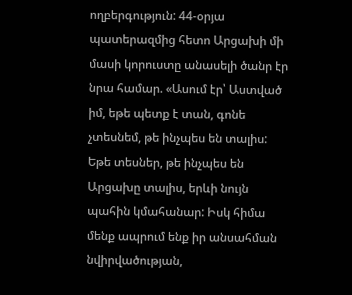ողբերգություն: 44-օրյա պատերազմից հետո Արցախի մի մասի կորուստը անասելի ծանր էր նրա համար. «Ասում էր՝ Աստված իմ, եթե պետք է տան, գոնե չտեսնեմ, թե ինչպես են տալիս: Եթե տեսներ, թե ինչպես են Արցախը տալիս, երևի նույն պահին կմահանար: Իսկ հիմա մենք ապրում ենք իր անսահման նվիրվածության,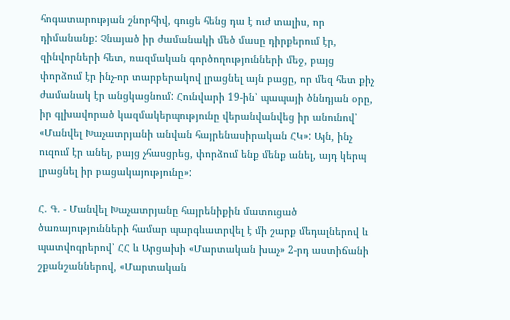հոգատարության շնորհիվ, գուցե հենց դա է ուժ տալիս, որ դիմանանք: Չնայած իր ժամանակի մեծ մասը դիրքերում էր, զինվորների հետ, ռազմական գործողությունների մեջ, բայց փորձում էր ինչ-որ տարբերակով լրացնել այն բացը, որ մեզ հետ քիչ ժամանակ էր անցկացնում: Հունվարի 19-ին՝ պապայի ծննդյան օրը, իր գլխավորած կազմակերպությունը վերանվանվեց իր անունով՝ «Մանվել Խաչատրյանի անվան հայրենասիրական ՀԿ»: Այն, ինչ ուզում էր անել, բայց չհասցրեց, փորձում ենք մենք անել, այդ կերպ լրացնել իր բացակայությունը»:

Հ. Գ. - Մանվել Խաչատրյանը հայրենիքին մատուցած ծառայությունների համար պարգևատրվել է մի շարք մեդալներով և պատվոգրերով՝ ՀՀ և Արցախի «Մարտական խաչ» 2-րդ աստիճանի շքանշաններով, «Մարտական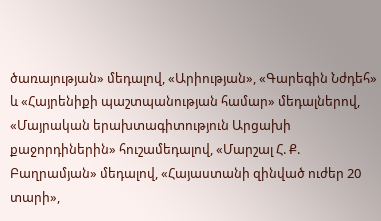ծառայության» մեդալով, «Արիության», «Գարեգին Նժդեհ» և «Հայրենիքի պաշտպանության համար» մեդալներով, «Մայրական երախտագիտություն Արցախի քաջորդիներին» հուշամեդալով, «Մարշալ Հ. Ք. Բաղրամյան» մեդալով, «Հայաստանի զինված ուժեր 20 տարի»,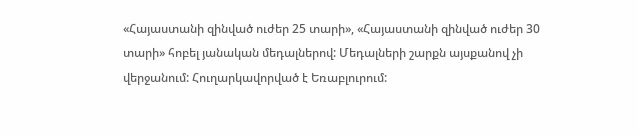«Հայաստանի զինված ուժեր 25 տարի», «Հայաստանի զինված ուժեր 30 տարի» հոբել յանական մեդալներով: Մեդալների շարքն այսքանով չի վերջանում: Հուղարկավորված է Եռաբլուրում: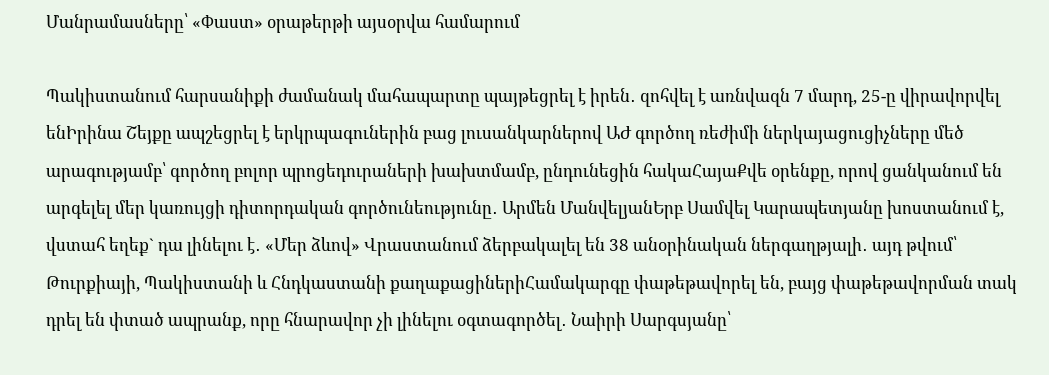Մանրամասները՝ «Փաստ» օրաթերթի այսօրվա համարում

Պակիստանում հարսանիքի ժամանակ մահապարտը պայթեցրել է իրեն․ զոհվել է առնվազն 7 մարդ, 25-ը վիրավորվել ենԻրինա Շեյքը ապշեցրել է երկրպագուներին բաց լուսանկարներով ԱԺ գործող ռեժիմի ներկայացուցիչները մեծ արագությամբ՝ գործող բոլոր պրոցեդուրաների խախտմամբ, ընդունեցին հակաՀայաՔվե օրենքը, որով ցանկանում են արգելել մեր կառույցի դիտորդական գործունեությունը․ Արմեն ՄանվելյանԵրբ Սամվել Կարապետյանը խոստանում է, վստահ եղեք` դա լինելու է․ «Մեր ձևով» Վրաստանում ձերբակալել են 38 անօրինական ներգաղթյալի․ այդ թվում՝ Թուրքիայի, Պակիստանի և Հնդկաստանի քաղաքացիներիՀամակարգը փաթեթավորել են, բայց փաթեթավորման տակ դրել են փտած ապրանք, որը հնարավոր չի լինելու օգտագործել․ Նաիրի Սարգսյանը՝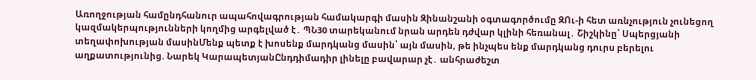Առողջության համընդհանուր ապահովագրության համակարգի մասին Զինանշանի օգտագործումը ԶՈւ-ի հետ առնչություն չունեցող կազմակերպությունների կողմից արգելված է․ ՊՆ30 տարեկանում նրան արդեն դժվար կլինի հեռանալ․ Շիշկինը՝ Սպերցյանի տեղափոխության մասինՄենք պետք է խոսենք մարդկանց մասին՝ այն մասին, թե ինչպես ենք մարդկանց դուրս բերելու աղքատությունից. Նարեկ ԿարապետյանԸնդդիմադիր լինելը բավարար չէ․ անհրաժեշտ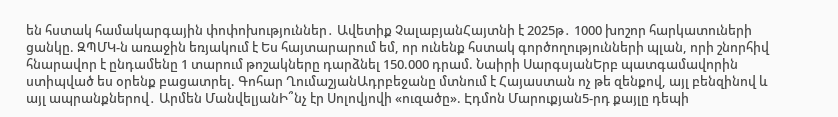են հստակ համակարգային փոփոխություններ․ Ավետիք ՉալաբյանՀայտնի է 2025թ․ 1000 խոշոր հարկատուների ցանկը. ԶՊՄԿ-ն առաջին եռյակում է Ես հայտարարում եմ, որ ունենք հստակ գործողությունների պլան, որի շնորհիվ հնարավոր է ընդամենը 1 տարում թոշակները դարձնել 150.000 դրամ. Նաիրի ՍարգսյանԵրբ պատգամավորին ստիպված ես օրենք բացատրել. Գոհար ՂումաշյանԱդրբեջանը մտնում է Հայաստան ոչ թե զենքով, այլ բենզինով և այլ ապրանքներով․ Արմեն ՄանվելյանԻ՞նչ էր Սոլովյովի «ուզածը». Էդմոն Մարուքյան5-րդ քայլը դեպի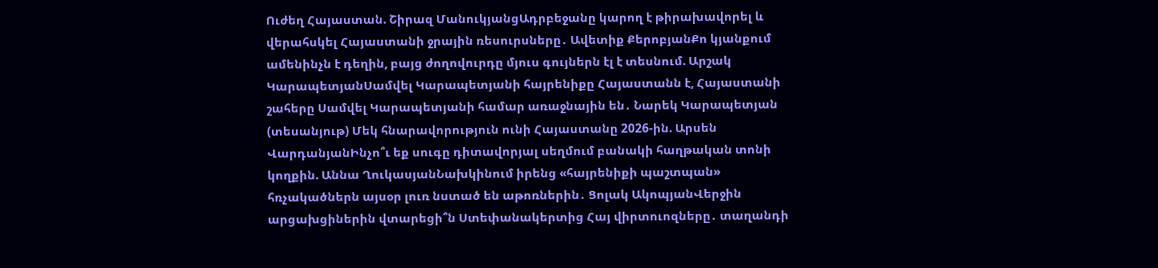Ուժեղ Հայաստան. Շիրազ ՄանուկյանցԱդրբեջանը կարող է թիրախավորել և վերահսկել Հայաստանի ջրային ռեսուրսները․ Ավետիք ՔերոբյանՔո կյանքում ամենինչն է դեղին, բայց ժողովուրդը մյուս գույներն էլ է տեսնում. Արշակ ԿարապետյանՍամվել Կարապետյանի հայրենիքը Հայաստանն է, Հայաստանի շահերը Սամվել Կարապետյանի համար առաջնային են․ Նարեկ Կարապետյան (տեսանյութ) Մեկ հնարավորություն ունի Հայաստանը 2026-ին. Արսեն ՎարդանյանԻնչո՞ւ եք սուգը դիտավորյալ սեղմում բանակի հաղթական տոնի կողքին. Աննա ՂուկասյանՆախկինում իրենց «հայրենիքի պաշտպան» հռչակածներն այսօր լուռ նստած են աթոռներին․ Ցոլակ ԱկոպյանՎերջին արցախցիներին վտարեցի՞ն Ստեփանակերտից Հայ վիրտուոզները․ տաղանդի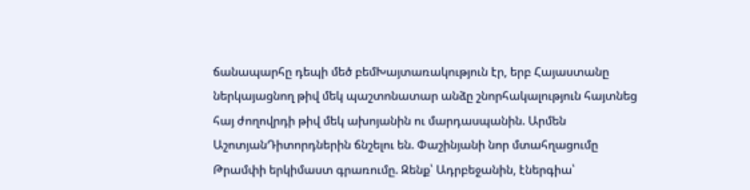ճանապարհը դեպի մեծ բեմԽայտառակություն էր, երբ Հայաստանը ներկայացնող թիվ մեկ պաշտոնատար անձը շնորհակալություն հայտնեց հայ ժողովրդի թիվ մեկ ախոյանին ու մարդասպանին. Արմեն ԱշոտյանԴիտորդներին ճնշելու են. Փաշինյանի նոր մտահղացումը Թրամփի երկիմաստ գրառումը. Զենք՝ Ադրբեջանին, էներգիա՝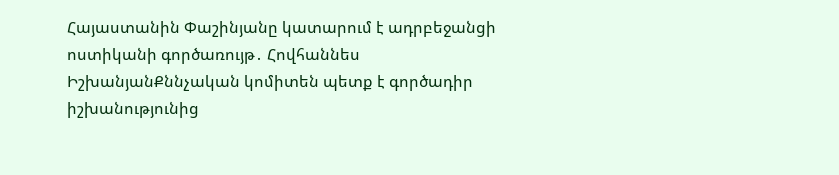Հայաստանին Փաշինյանը կատարում է ադրբեջանցի ոստիկանի գործառույթ․ Հովհաննես ԻշխանյանՔննչական կոմիտեն պետք է գործադիր իշխանությունից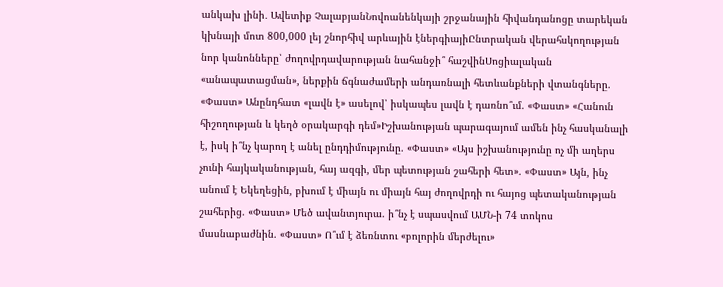անկախ լինի․ Ավետիք ՉալաբյանՆովոանենկայի շրջանային հիվանդանոցը տարեկան կխնայի մոտ 800,000 լեյ շնորհիվ արևային էներգիայիԸնտրական վերահսկողության նոր կանոնները՝ ժողովրդավարության նահանջի՞ հաշվինՍոցիալական «անապատացման», ներքին ճգնաժամերի անդառնալի հետևանքների վտանգները. «Փաստ» Անընդհատ «լավն է» ասելով՝ իսկապես լավն է դառնո՞ւմ. «Փաստ» «Հանուն հիշողության և կեղծ օրակարգի դեմ»Իշխանության պարագայում ամեն ինչ հասկանալի է, իսկ ի՞նչ կարող է անել ընդդիմությունը. «Փաստ» «Այս իշխանությունը ոչ մի աղերս չունի հայկականության, հայ ազգի, մեր պետության շահերի հետ». «Փաստ» Այն, ինչ անում է Եկեղեցին, բխում է միայն ու միայն հայ ժողովրդի ու հայոց պետականության շահերից. «Փաստ» Մեծ ավանտյուրա. ի՞նչ է սպասվում ԱՄՆ-ի 74 տոկոս մասնաբաժնին. «Փաստ» Ո՞ւմ է ձեռնտու «բոլորին մերժելու»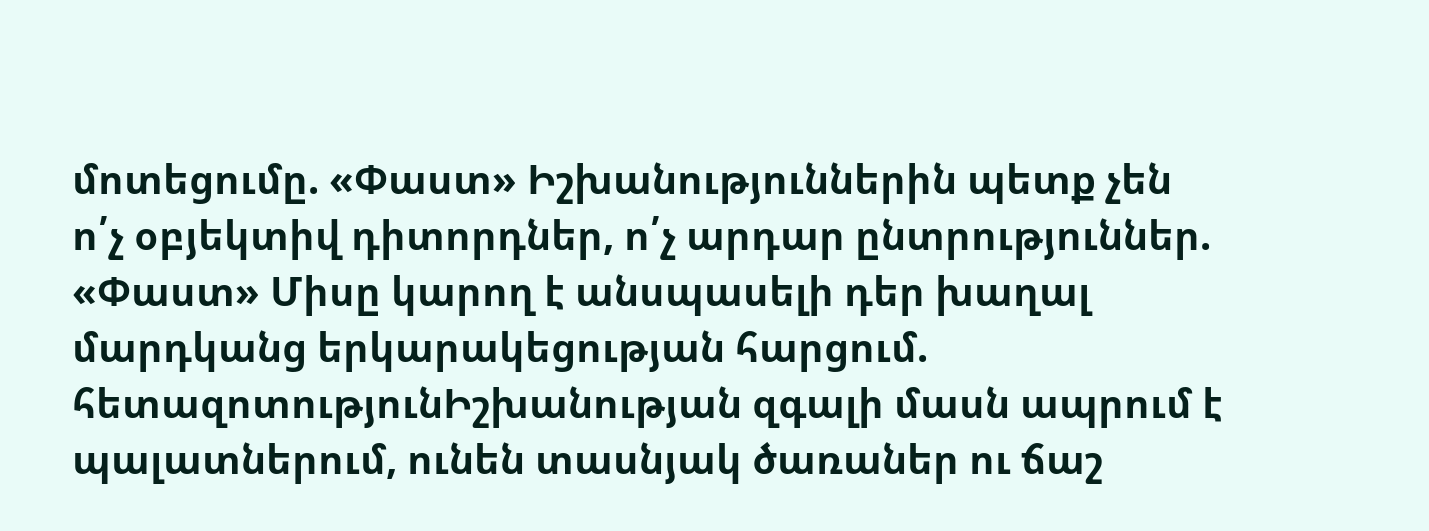մոտեցումը. «Փաստ» Իշխանություններին պետք չեն ո՛չ օբյեկտիվ դիտորդներ, ո՛չ արդար ընտրություններ. «Փաստ» Միսը կարող է անսպասելի դեր խաղալ մարդկանց երկարակեցության հարցում. հետազոտությունԻշխանության զգալի մասն ապրում է պալատներում, ունեն տասնյակ ծառաներ ու ճաշ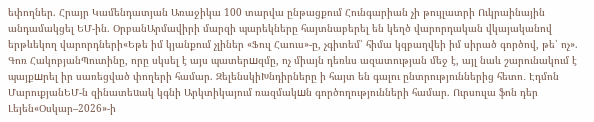եփողներ. Հրայր Կամենդատյան Առաջիկա 100 տարվա ընթացքում Հունգարիան չի թույլատրի Ուկրաինային անդամակցել ԵՄ-ին. ՕրբանԱրմավիրի մարզի պարեկները հայտնաբերել են կեղծ վարորդական վկայականով երթևեկող վարորդների«Եթե իմ կյանքում չլիներ «Ֆուլ Հաուս»-ը, չգիտեմ՝ հիմա կզբաղվեի իմ սիրած գործով, թե՝ ոչ». Գոռ ՀակոբյանՊուտինը, որը սկսել է այս պատերшզմը, ոչ միայն դեռևս ազատության մեջ է, այլ նաև շարունակում է պայքшրել իր սառեցված փողերի համար. ԶելենսկիԽնդիրները ի հայտ են գալու ընտրություններից հետո․ Էդմոն ՄարուքյանԵՄ-ն զինատեuակ կգնի Արկտիկայում ռազմակшն գործողությունների համար. Ուրսուլա ֆոն դեր Լեյեն«Օսկար–2026»-ի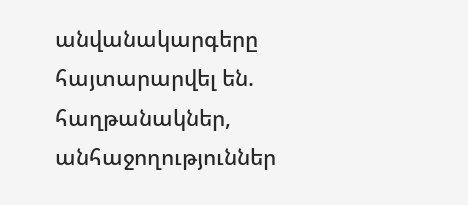անվանակարգերը հայտարարվել են. հաղթանակներ, անհաջողություններ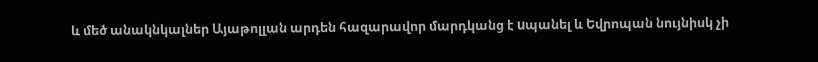և մեծ անակնկալներ Այաթոլլան արդեն հազարավոր մարդկանց է uպանել և Եվրոպան նույնիսկ չի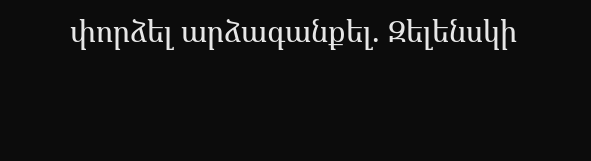փորձել արձագանքել. Զելենսկի